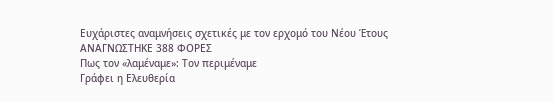Ευχάριστες αναμνήσεις σχετικές με τον ερχομό του Νέου Έτους
ΑΝΑΓΝΩΣΤΗΚΕ 388 ΦΟΡΕΣ
Πως τον «λαμέναμε»: Τον περιμέναμε
Γράφει η Ελευθερία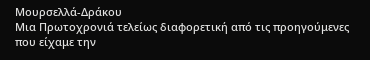Μουρσελλά-Δράκου
Μια Πρωτοχρονιά τελείως διαφορετική από τις προηγούμενες που είχαμε την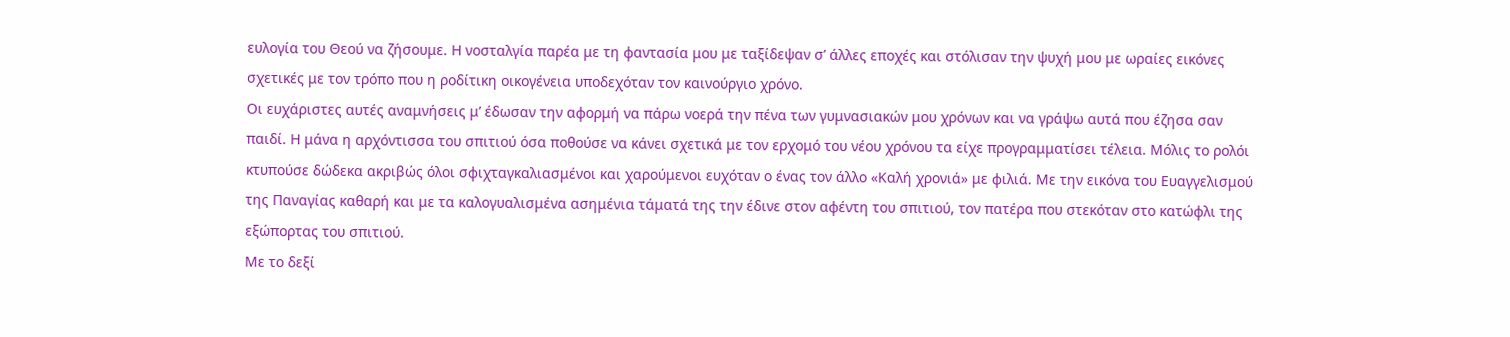ευλογία του Θεού να ζήσουμε. Η νοσταλγία παρέα με τη φαντασία μου με ταξίδεψαν σ’ άλλες εποχές και στόλισαν την ψυχή μου με ωραίες εικόνες σχετικές με τον τρόπο που η ροδίτικη οικογένεια υποδεχόταν τον καινούργιο χρόνο.
Οι ευχάριστες αυτές αναμνήσεις μ’ έδωσαν την αφορμή να πάρω νοερά την πένα των γυμνασιακών μου χρόνων και να γράψω αυτά που έζησα σαν παιδί. Η μάνα η αρχόντισσα του σπιτιού όσα ποθούσε να κάνει σχετικά με τον ερχομό του νέου χρόνου τα είχε προγραμματίσει τέλεια. Μόλις το ρολόι κτυπούσε δώδεκα ακριβώς όλοι σφιχταγκαλιασμένοι και χαρούμενοι ευχόταν ο ένας τον άλλο «Καλή χρονιά» με φιλιά. Με την εικόνα του Ευαγγελισμού της Παναγίας καθαρή και με τα καλογυαλισμένα ασημένια τάματά της την έδινε στον αφέντη του σπιτιού, τον πατέρα που στεκόταν στο κατώφλι της εξώπορτας του σπιτιού.
Με το δεξί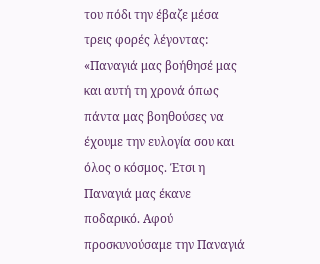του πόδι την έβαζε μέσα τρεις φορές λέγοντας: «Παναγιά μας βοήθησέ μας και αυτή τη χρονά όπως πάντα μας βοηθούσες να έχουμε την ευλογία σου και όλος ο κόσμος. Έτσι η Παναγιά μας έκανε ποδαρικό. Αφού προσκυνούσαμε την Παναγιά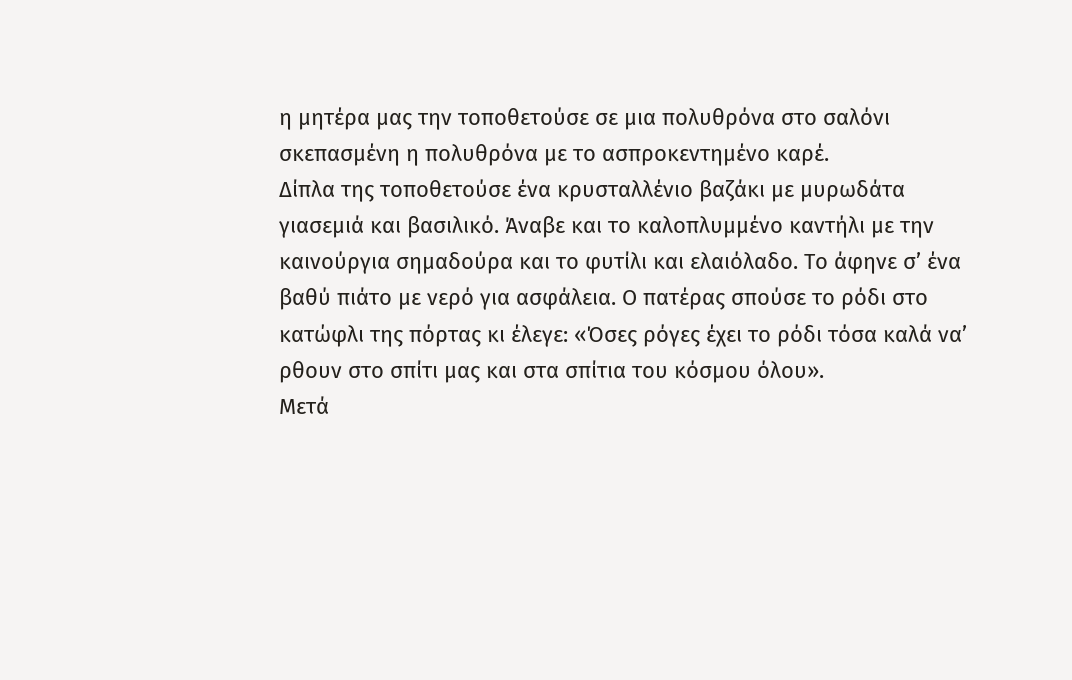η μητέρα μας την τοποθετούσε σε μια πολυθρόνα στο σαλόνι σκεπασμένη η πολυθρόνα με το ασπροκεντημένο καρέ.
Δίπλα της τοποθετούσε ένα κρυσταλλένιο βαζάκι με μυρωδάτα γιασεμιά και βασιλικό. Άναβε και το καλοπλυμμένο καντήλι με την καινούργια σημαδούρα και το φυτίλι και ελαιόλαδο. Το άφηνε σ’ ένα βαθύ πιάτο με νερό για ασφάλεια. Ο πατέρας σπούσε το ρόδι στο κατώφλι της πόρτας κι έλεγε: «Όσες ρόγες έχει το ρόδι τόσα καλά να’ ρθουν στο σπίτι μας και στα σπίτια του κόσμου όλου».
Μετά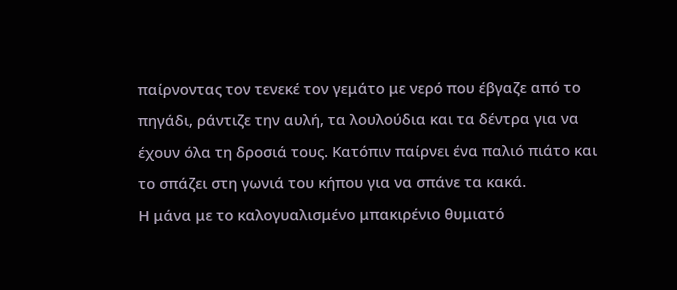παίρνοντας τον τενεκέ τον γεμάτο με νερό που έβγαζε από το πηγάδι, ράντιζε την αυλή, τα λουλούδια και τα δέντρα για να έχουν όλα τη δροσιά τους. Κατόπιν παίρνει ένα παλιό πιάτο και το σπάζει στη γωνιά του κήπου για να σπάνε τα κακά.
Η μάνα με το καλογυαλισμένο μπακιρένιο θυμιατό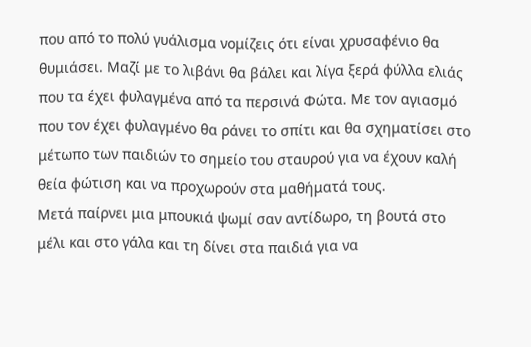που από το πολύ γυάλισμα νομίζεις ότι είναι χρυσαφένιο θα θυμιάσει. Μαζί με το λιβάνι θα βάλει και λίγα ξερά φύλλα ελιάς που τα έχει φυλαγμένα από τα περσινά Φώτα. Με τον αγιασμό που τον έχει φυλαγμένο θα ράνει το σπίτι και θα σχηματίσει στο μέτωπο των παιδιών το σημείο του σταυρού για να έχουν καλή θεία φώτιση και να προχωρούν στα μαθήματά τους.
Μετά παίρνει μια μπουκιά ψωμί σαν αντίδωρο, τη βουτά στο μέλι και στο γάλα και τη δίνει στα παιδιά για να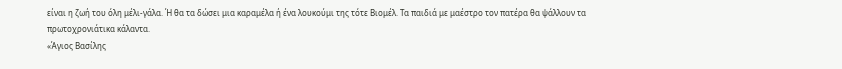είναι η ζωή του όλη μέλι-γάλα. Ή θα τα δώσει μια καραμέλα ή ένα λουκούμι της τότε Βιομέλ. Τα παιδιά με μαέστρο τον πατέρα θα ψάλλουν τα πρωτοχρονιάτικα κάλαντα.
«Άγιος Βασίλης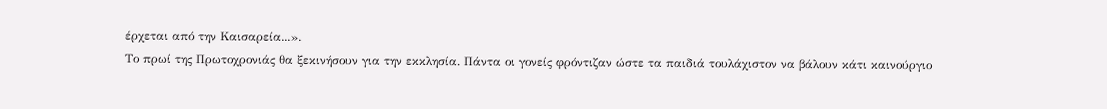έρχεται από την Καισαρεία...».
Το πρωί της Πρωτοχρονιάς θα ξεκινήσουν για την εκκλησία. Πάντα οι γονείς φρόντιζαν ώστε τα παιδιά τουλάχιστον να βάλουν κάτι καινούργιο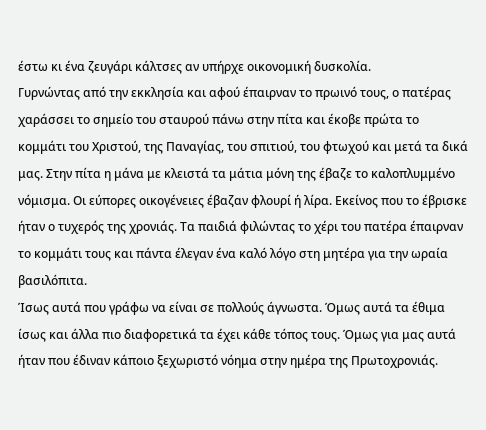έστω κι ένα ζευγάρι κάλτσες αν υπήρχε οικονομική δυσκολία.
Γυρνώντας από την εκκλησία και αφού έπαιρναν το πρωινό τους, ο πατέρας χαράσσει το σημείο του σταυρού πάνω στην πίτα και έκοβε πρώτα το κομμάτι του Χριστού, της Παναγίας, του σπιτιού, του φτωχού και μετά τα δικά μας. Στην πίτα η μάνα με κλειστά τα μάτια μόνη της έβαζε το καλοπλυμμένο νόμισμα. Οι εύπορες οικογένειες έβαζαν φλουρί ή λίρα. Εκείνος που το έβρισκε ήταν ο τυχερός της χρονιάς. Τα παιδιά φιλώντας το χέρι του πατέρα έπαιρναν το κομμάτι τους και πάντα έλεγαν ένα καλό λόγο στη μητέρα για την ωραία βασιλόπιτα.
Ίσως αυτά που γράφω να είναι σε πολλούς άγνωστα. Όμως αυτά τα έθιμα ίσως και άλλα πιο διαφορετικά τα έχει κάθε τόπος τους. Όμως για μας αυτά ήταν που έδιναν κάποιο ξεχωριστό νόημα στην ημέρα της Πρωτοχρονιάς.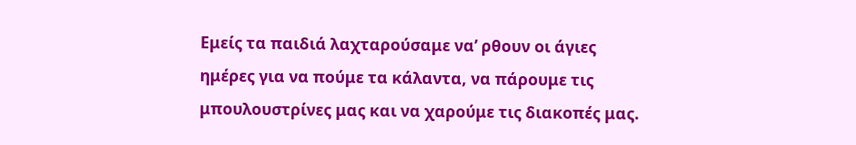Εμείς τα παιδιά λαχταρούσαμε να’ ρθουν οι άγιες ημέρες για να πούμε τα κάλαντα, να πάρουμε τις μπουλουστρίνες μας και να χαρούμε τις διακοπές μας.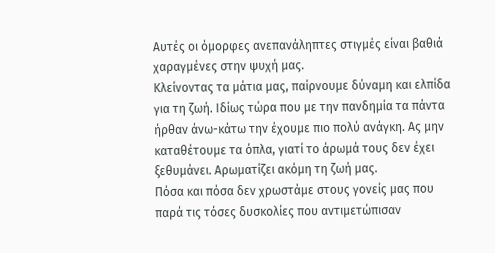Αυτές οι όμορφες ανεπανάληπτες στιγμές είναι βαθιά χαραγμένες στην ψυχή μας.
Κλείνοντας τα μάτια μας, παίρνουμε δύναμη και ελπίδα για τη ζωή. Ιδίως τώρα που με την πανδημία τα πάντα ήρθαν άνω-κάτω την έχουμε πιο πολύ ανάγκη. Ας μην καταθέτουμε τα όπλα, γιατί το άρωμά τους δεν έχει ξεθυμάνει. Αρωματίζει ακόμη τη ζωή μας.
Πόσα και πόσα δεν χρωστάμε στους γονείς μας που παρά τις τόσες δυσκολίες που αντιμετώπισαν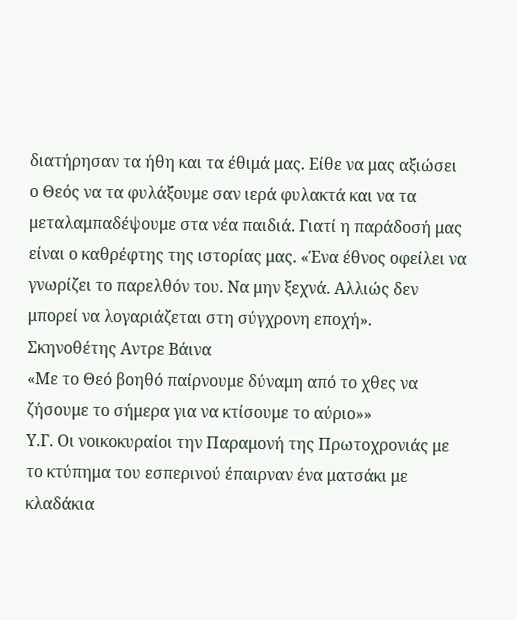διατήρησαν τα ήθη και τα έθιμά μας. Είθε να μας αξιώσει ο Θεός να τα φυλάξουμε σαν ιερά φυλακτά και να τα μεταλαμπαδέψουμε στα νέα παιδιά. Γιατί η παράδοσή μας είναι ο καθρέφτης της ιστορίας μας. «Ένα έθνος οφείλει να γνωρίζει το παρελθόν του. Να μην ξεχνά. Αλλιώς δεν μπορεί να λογαριάζεται στη σύγχρονη εποχή».
Σκηνοθέτης Αντρε Βάινα
«Με το Θεό βοηθό παίρνουμε δύναμη από το χθες να ζήσουμε το σήμερα για να κτίσουμε το αύριο»»
Υ.Γ. Οι νοικοκυραίοι την Παραμονή της Πρωτοχρονιάς με το κτύπημα του εσπερινού έπαιρναν ένα ματσάκι με κλαδάκια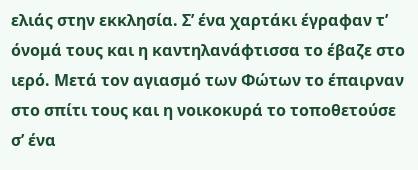ελιάς στην εκκλησία. Σ’ ένα χαρτάκι έγραφαν τ’ όνομά τους και η καντηλανάφτισσα το έβαζε στο ιερό. Μετά τον αγιασμό των Φώτων το έπαιρναν στο σπίτι τους και η νοικοκυρά το τοποθετούσε σ’ ένα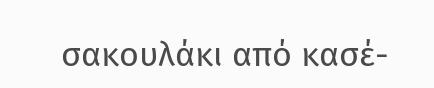σακουλάκι από κασέ-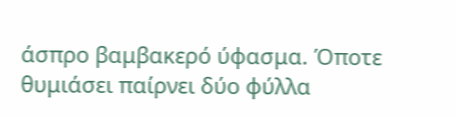άσπρο βαμβακερό ύφασμα. Όποτε θυμιάσει παίρνει δύο φύλλα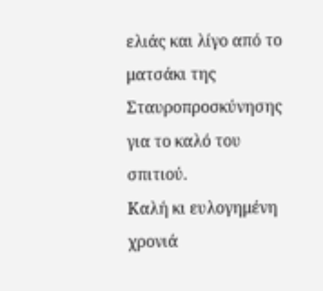ελιάς και λίγο από το ματσάκι της Σταυροπροσκύνησης για το καλό του σπιτιού.
Καλή κι ευλογημένη χρονιά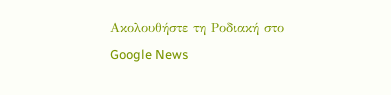Ακολουθήστε τη Ροδιακή στο Google News